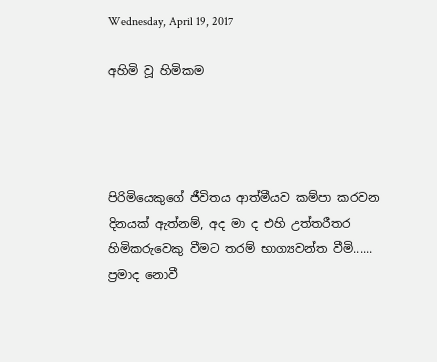Wednesday, April 19, 2017

අහිමි වූ හිමිකම




පිරිමියෙකුගේ ජීවිතය ආත්මීයව කම්පා කරවන දිනයක් ඇත්නම්, අද මා ද එහි උත්තරීතර හිමිකරුවෙකු වීමට තරම් භාග්‍යවන්ත වීමි......
ප්‍රමාද නොවී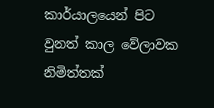කාර්යාලයෙන් පිට වුනත් කාල වේලාවක නිමිත්තක්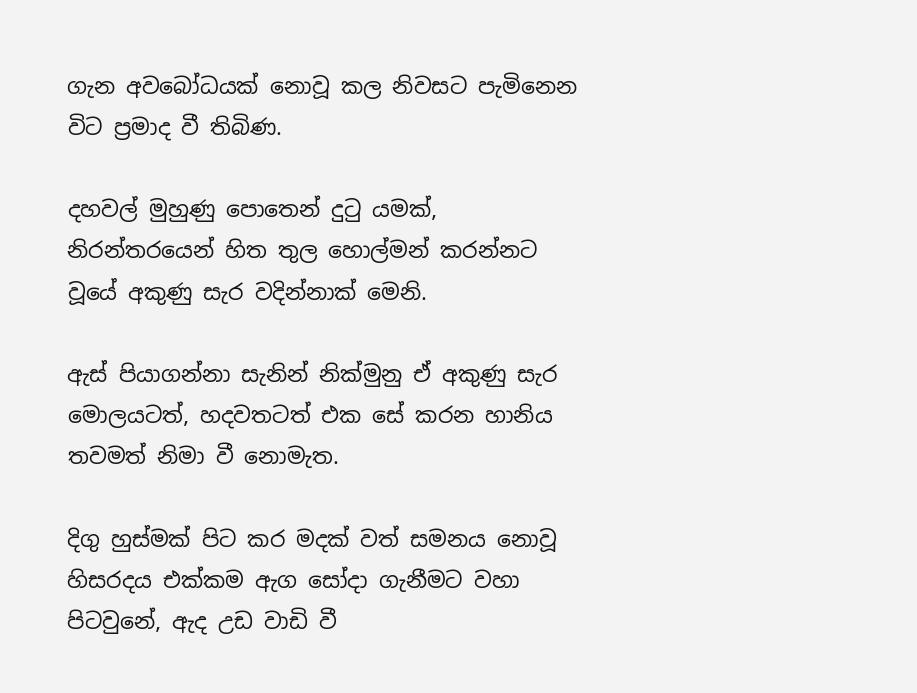ගැන අවබෝධයක් නොවූ කල නිවසට පැමිනෙන විට ප්‍රමාද වී තිබිණ.

දහවල් මුහුණු පොතෙන් දුටු යමක්, නිරන්තරයෙන් හිත තුල හොල්මන් කරන්නට වූයේ අකුණු සැර වදින්නාක් මෙනි.

ඇස් පියාගන්නා සැනින් නික්මුනු ඒ අකුණු සැර මොලයටත්, හදවතටත් එක සේ කරන හානිය තවමත් නිමා වී නොමැත.

දිගු හුස්මක් පිට කර මදක් වත් සමනය නොවූ හිසරදය එක්කම ඇග සෝදා ගැනීමට වහා පිටවුනේ, ඇද උඩ වාඩි වී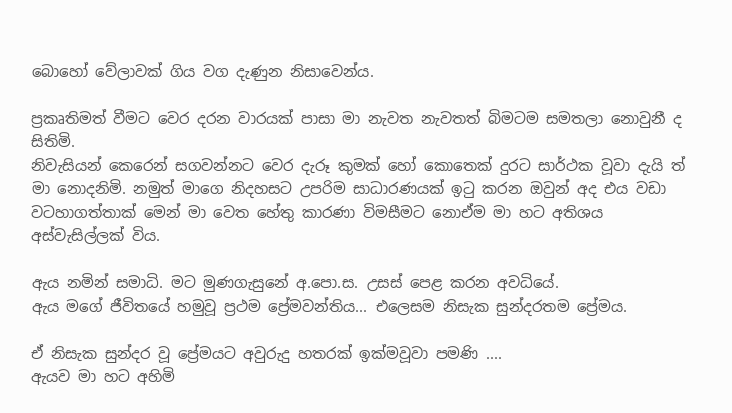බොහෝ වේලාවක් ගිය වග දැණුන නිසාවෙන්ය.

ප්‍රකෘතිමත් වීමට වෙර දරන වාරයක් පාසා මා නැවත නැවතත් බිමටම සමතලා නොවුනී ද සිතිමි.
නිවැසියන් කෙරෙන් සගවන්නට වෙර දැරූ කුමක් හෝ කොතෙක් දුරට සාර්ථක වූවා දැයි ත් මා නොදනිමි. නමුත් මාගෙ නිදහසට උපරිම සාධාරණයක් ඉටු කරන ඔවුන් අද එය වඩා වටහාගත්තාක් මෙන් මා වෙත හේතු කාරණා විමසීමට නොඒම මා හට අතිශය අස්වැසිල්ලක් විය.

ඇය නමින් සමාධි. මට මුණගැසුනේ අ.පො.ස. උසස් පෙළ කරන අවධියේ.
ඇය මගේ ජීවිතයේ හමුවූ ප්‍රථම ප්‍රේමවන්තිය... එලෙසම නිසැක සුන්දරතම ප්‍රේමය.

ඒ නිසැක සුන්දර වූ ප්‍රේමයට අවුරුදු හතරක් ඉක්මවූවා පමණි ....
ඇයව මා හට අහිමි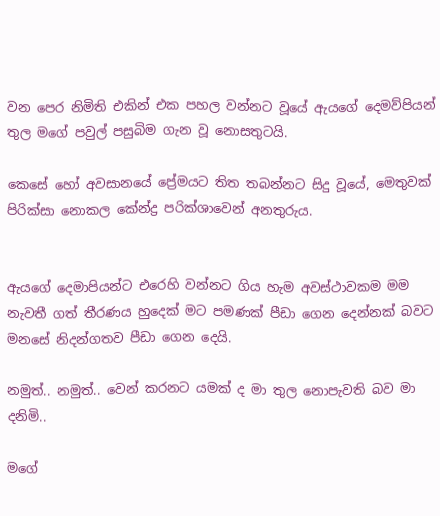වන පෙර නිමිති එකින් එක පහල වන්නට වූයේ ඇයගේ දෙමව්පියන් තුල මගේ පවුල් පසුබිම ගැන වූ නොසතුටයි.

කෙසේ හෝ අවසානයේ ප්‍රේමයට තිත තබන්නට සිදු වූයේ, මෙතුවක් පිරික්සා නොකල කේන්ද්‍ර පරික්ශාවෙන් අනතුරුය.


ඇයගේ දෙමාපියන්ට එරෙහි වන්නට ගිය හැම අවස්ථාවකම මම නැවතී ගත් තීරණය හුදෙක් මට පමණක් පීඩා ගෙන දෙන්නක් බවට මනසේ නිදන්ගතව පීඩා ගෙන දෙයි.

නමුත්.. නමුත්.. වෙන් කරනට යමක් ද මා තුල නොපැවති බව මා දනිමි..

මගේ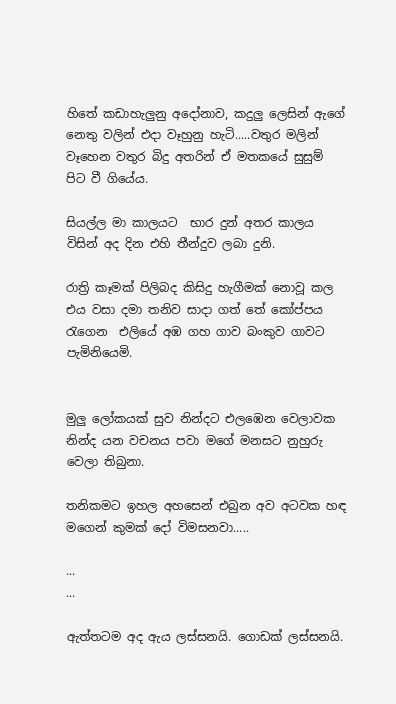හිතේ කඩාහැලුනු අදෝනාව, කදුලු ලෙසින් ඇගේ නෙතු වලින් එදා වෑහුනු හැටි.....වතුර මලින් වෑහෙන වතුර බිදු අතරින් ඒ මතකයේ සුසුම් පිට වී ගියේය.

සියල්ල මා කාලයට  භාර දුන් අතර කාලය විසින් අද දින එහි තීන්දුව ලබා දුනි.

රාත්‍රි කෑමක් පිලිබද කිසිදු හැගීමක් නොවූ කල එය වසා දමා තනිව සාදා ගත් තේ කෝප්පය රැගෙන  එලියේ අඹ ගහ ගාව බංකුව ගාවට පැමිනියෙමි.


මුලු ලෝකයක් සුව නින්දට එලඹෙන වෙලාවක නින්ද යන වචනය පවා මගේ මනසට නුහුරු වෙලා තිබුනා.

තනිකමට ඉහල අහසෙන් එබුන අව අටවක හඳ මගෙන් කුමක් දෝ විමසනවා.....

...
...

ඇත්තටම අද ඇය ලස්සනයි. ගොඩක් ලස්සනයි.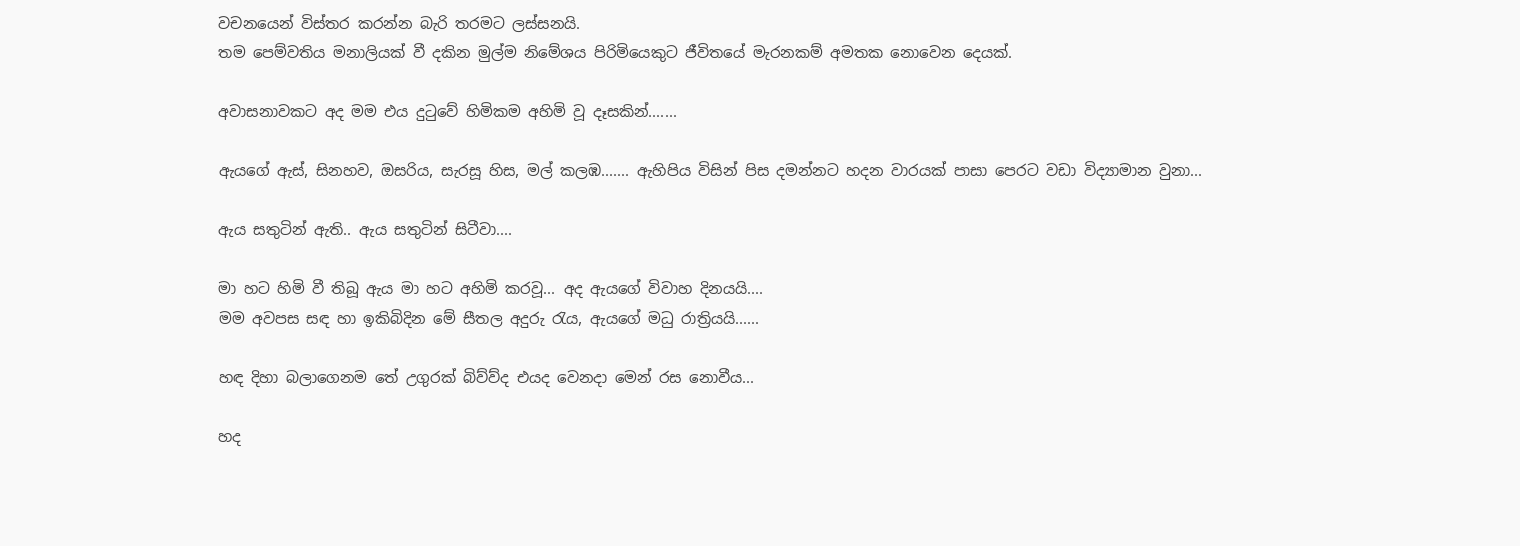වචනයෙන් විස්තර කරන්න බැරි තරමට ලස්සනයි.
තම පෙම්වතිය මනාලියක් වී දකින මුල්ම නිමේශය පිරිමියෙකුට ජීවිතයේ මැරනකම් අමතක නොවෙන දෙයක්.

අවාසනාවකට අද මම එය දුටුවේ හිමිකම අහිමි වූ දෑසකින්.......

ඇයගේ ඇස්, සිනහව, ඔසරිය, සැරසූ හිස, මල් කලඹ....... ඇහිපිය විසින් පිස දමන්නට හදන වාරයක් පාසා පෙරට වඩා විද්‍යාමාන වුනා...

ඇය සතුටින් ඇති.. ඇය සතුටින් සිටීවා....

මා හට හිමි වී තිබූ ඇය මා හට අහිමි කරවූ... අද ඇයගේ විවාහ දිනයයි....
මම අවපස සඳ හා ඉකිබිදින මේ සීතල අදුරු රැය, ඇයගේ මධු රාත්‍රියයි......

හඳ දිහා බලාගෙනම තේ උගුරක් බිව්ව්ද එයද වෙනදා මෙන් රස නොවීය...

හද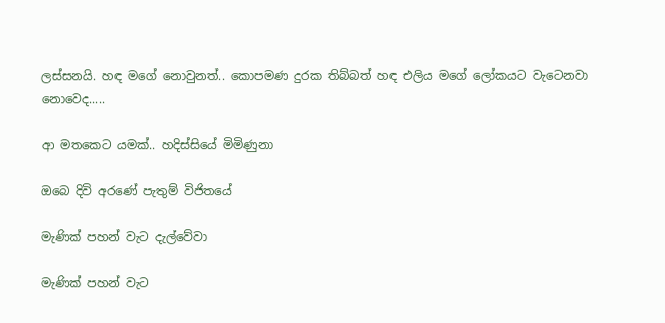ලස්සනයි. හඳ මගේ නොවුනත්.. කොපමණ දුරක තිබ්බත් හඳ එලිය මගේ ලෝකයට වැටෙනවා නොවෙද.....

ආ මතකෙට යමක්.. හදිස්සියේ මිමිණුනා

ඔබෙ දිවි අරණේ පැතුම් විජිතයේ

මැණික්‌ පහන් වැට දැල්වේවා

මැණික්‌ පහන් වැට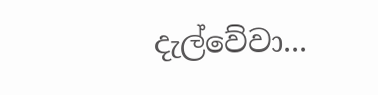දැල්වේවා...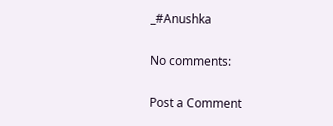_#Anushka

No comments:

Post a Comment